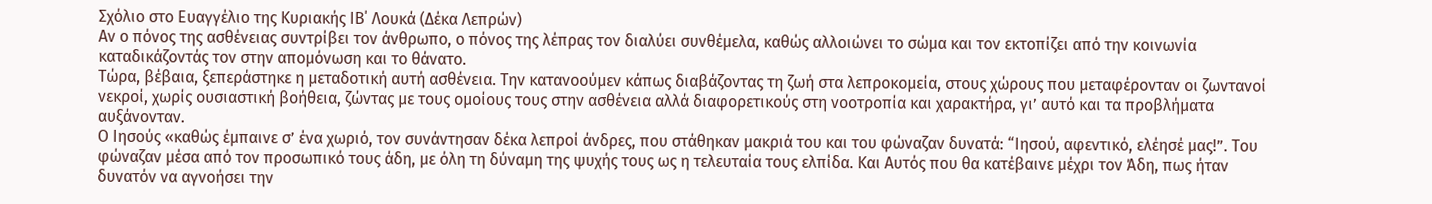Σχόλιο στο Ευαγγέλιο της Κυριακής ΙΒ΄ Λουκά (Δέκα Λεπρών)
Αν ο πόνος της ασθένειας συντρίβει τον άνθρωπο, ο πόνος της λέπρας τον διαλύει συνθέμελα, καθώς αλλοιώνει το σώμα και τον εκτοπίζει από την κοινωνία καταδικάζοντάς τον στην απομόνωση και το θάνατο.
Τώρα, βέβαια, ξεπεράστηκε η μεταδοτική αυτή ασθένεια. Την κατανοούμεν κάπως διαβάζοντας τη ζωή στα λεπροκομεία, στους χώρους που μεταφέρονταν οι ζωντανοί νεκροί, χωρίς ουσιαστική βοήθεια, ζώντας με τους ομοίους τους στην ασθένεια αλλά διαφορετικούς στη νοοτροπία και χαρακτήρα, γι’ αυτό και τα προβλήματα αυξάνονταν.
Ο Ιησούς «καθώς έμπαινε σ’ ένα χωριό, τον συνάντησαν δέκα λεπροί άνδρες, που στάθηκαν μακριά του και του φώναζαν δυνατά: “Ιησού, αφεντικό, ελέησέ μας!”. Του φώναζαν μέσα από τον προσωπικό τους άδη, με όλη τη δύναμη της ψυχής τους ως η τελευταία τους ελπίδα. Και Αυτός που θα κατέβαινε μέχρι τον Άδη, πως ήταν δυνατόν να αγνοήσει την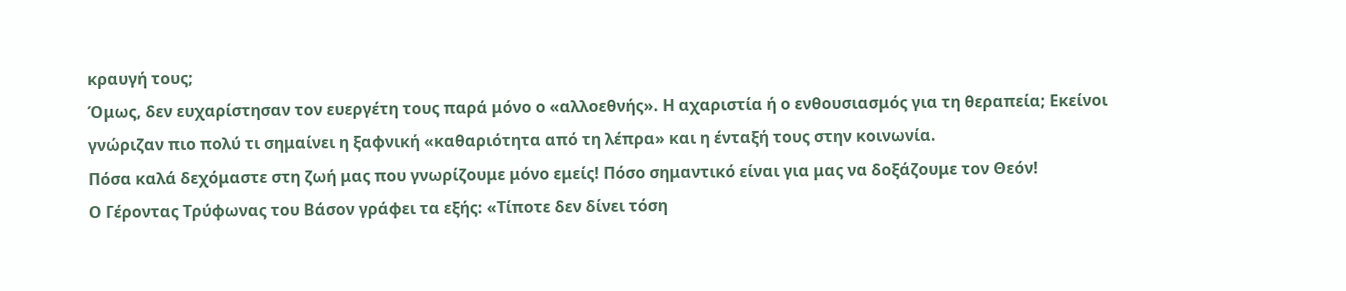κραυγή τους;
Όμως, δεν ευχαρίστησαν τον ευεργέτη τους παρά μόνο ο «αλλοεθνής». Η αχαριστία ή ο ενθουσιασμός για τη θεραπεία; Εκείνοι γνώριζαν πιο πολύ τι σημαίνει η ξαφνική «καθαριότητα από τη λέπρα» και η ένταξή τους στην κοινωνία.
Πόσα καλά δεχόμαστε στη ζωή μας που γνωρίζουμε μόνο εμείς! Πόσο σημαντικό είναι για μας να δοξάζουμε τον Θεόν!
Ο Γέροντας Τρύφωνας του Βάσον γράφει τα εξής: «Τίποτε δεν δίνει τόση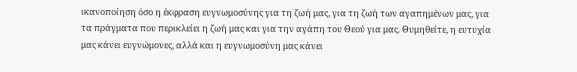ικανοποίηση όσο η έκφραση ευγνωμοσύνης για τη ζωή μας, για τη ζωή των αγαπημένων μας, για τα πράγματα που περικλείει η ζωή μας και για την αγάπη του Θεού για μας. Θυμηθείτε, η ευτυχία μας κάνει ευγνώμονες, αλλά και η ευγνωμοσύνη μας κάνει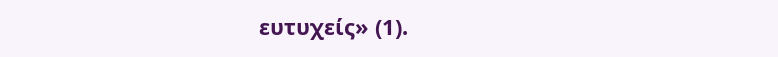ευτυχείς» (1).